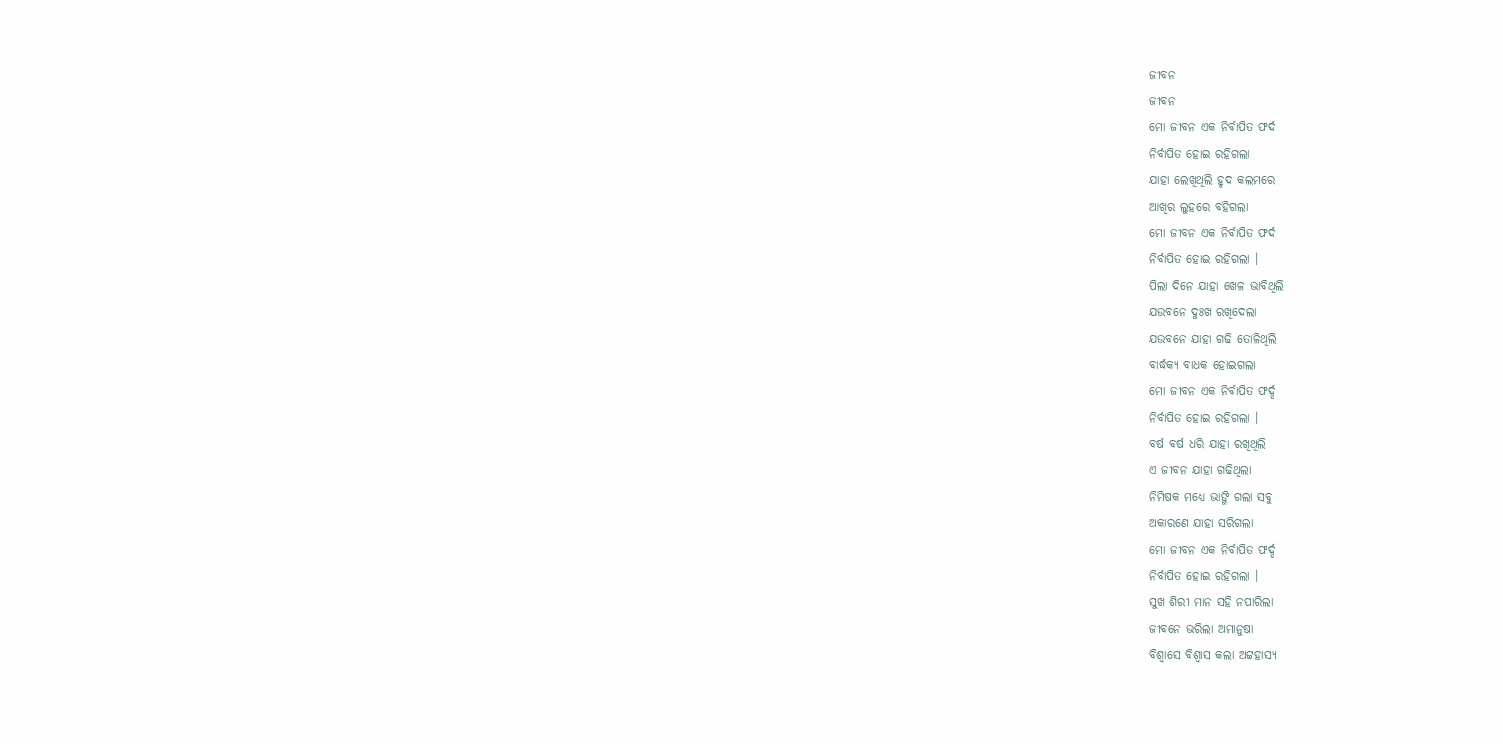ଜୀବନ
ଜୀବନ
ମୋ ଜୀବନ ଏକ ନିର୍ବାପିତ ଫର୍ଦ
ନିର୍ବାପିତ ହୋଇ ରହିଗଲା
ଯାହା ଲେଖିଥିଲି ହୃଦ କଲମରେ
ଆଖିର ଲୁହରେ ବହିଗଲା
ମୋ ଜୀବନ ଏକ ନିର୍ବାପିତ ଫର୍ଦ
ନିର୍ବାପିତ ହୋଇ ରହିଗଲା ।
ପିଲା ଦିନେ ଯାହା ଖେଳ ଭାବିଥିଲି
ଯଉବନେ ଦୁଃଖ ରଖିଦେଲା
ଯଉବନେ ଯାହା ଗଢି ତୋଳିଥିଲି
ବାର୍ଦ୍ଧକ୍ୟ ବାଧକ ହୋଇଗଲା
ମୋ ଜୀବନ ଏକ ନିର୍ବାପିତ ଫର୍ଦ୍ଦ
ନିର୍ବାପିତ ହୋଇ ରହିଗଲା ।
ବର୍ଷ ବର୍ଷ ଧରି ଯାହା ରଖିଥିଲି
ଏ ଜୀବନ ଯାହା ଗଢିଥିଲା
ନିମିଷକ ମଧ୍ୟେ ଭାଙ୍ଗି ଗଲା ସବୁ
ଅକାରଣେ ଯାହା ସରିଗଲା
ମୋ ଜୀବନ ଏକ ନିର୍ବାପିତ ଫର୍ଦ୍ଦ
ନିର୍ବାପିତ ହୋଇ ରହିଗଲା ।
ସୁଖ ଶିରୀ ମାନ ସହି ନପାରିଲା
ଜୀବନେ ଭରିଲା ଅମାନୁଷା
ବିଶ୍ଵାସେ ବିଶ୍ଵାସ କଲା ଅଟ୍ଟହାସ୍ୟ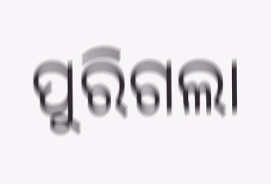ପୁରିଗଲା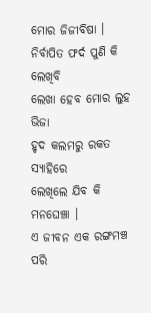ମୋର ଜିଜୀବିଷା ।
ନିର୍ବାପିତ ଫର୍ଦ ପୁଣି କି ଲେଖିବି
ଲେଖା ହେବ ମୋର ଲୁହ ଭିଜା
ହୃଦ କଲମରୁ ରକତ ସ୍ୟାହିରେ
ଲେଖିଲେ ଯିବ କି ମନଘେଞ୍ଚା ।
ଏ ଜୀବନ ଏକ ରଙ୍ଗମଞ୍ଚ ପରି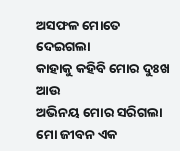ଅସଫଳ ମୋତେ ଦେଇଗଲା
କାହାକୁ କହିବି ମୋର ଦୁଃଖ ଆଉ
ଅଭିନୟ ମୋର ସରିଗଲା
ମୋ ଜୀବନ ଏକ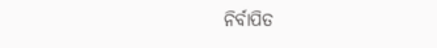ନିର୍ବାପିତ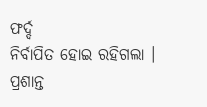ଫର୍ଦ୍ଦ
ନିର୍ବାପିତ ହୋଇ ରହିଗଲା ।
ପ୍ରଶାନ୍ତ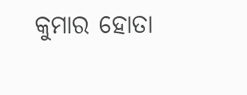କୁମାର ହୋତା